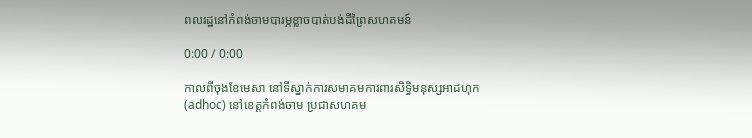ពលរដ្ឋនៅកំពង់ចាមបារម្ភខ្លាចបាត់បង់ដីព្រៃសហគមន៍

0:00 / 0:00

កាលពីចុងខែមេសា នៅទីស្នាក់ការសមាគមការពារសិទ្ធិមនុស្សអាដហុក (adhoc) នៅខេត្តកំពង់ចាម ប្រជាសហគម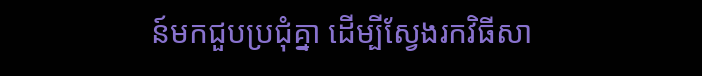ន៍មកជួបប្រជុំគ្នា ដើម្បីស្វែងរកវិធីសា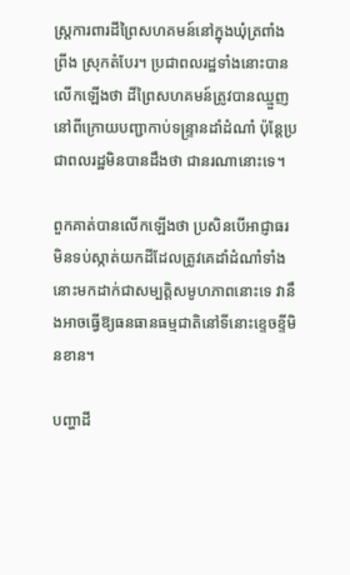ស្ត្រការពារដីព្រៃសហគមន៍នៅក្នុងឃុំត្រពាំងព្រីង ស្រុកតំបែរ។ ប្រជាពលរដ្ឋទាំងនោះបានលើកឡើងថា ដីព្រៃសហគមន៍ត្រូវបានឈ្មួញនៅពីក្រោយបញ្ជាកាប់ទន្ទ្រានដាំដំណាំ ប៉ុន្តែប្រជាពលរដ្ឋមិនបានដឹងថា ជានរណានោះទេ។

ពួកគាត់បានលើកឡើងថា ប្រសិនបើអាជ្ញាធរមិនទប់ស្កាត់យកដីដែលត្រូវគេដាំដំណាំទាំងនោះមកដាក់ជាសម្បត្តិសមូហភាពនោះទេ វានឹងអាចធ្វើឱ្យធនធានធម្មជាតិនៅទីនោះខ្ទេចខ្ទីមិនខាន។

បញ្ហាដី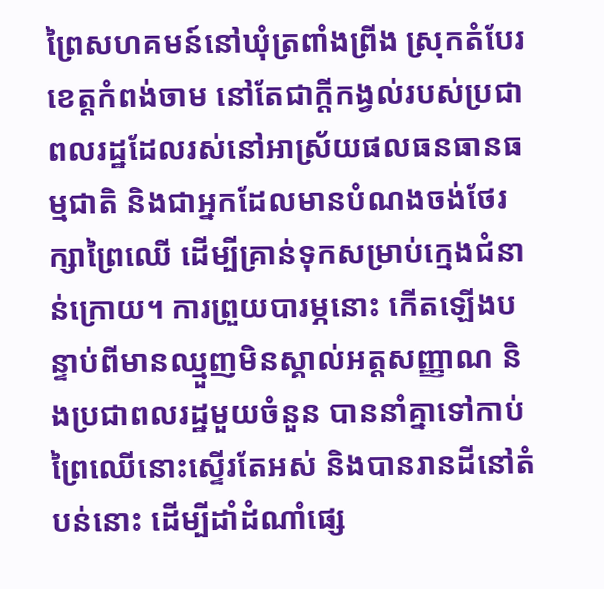ព្រៃសហគមន៍នៅឃុំត្រពាំងព្រីង ស្រុកតំបែរ ខេត្តកំពង់ចាម នៅតែជាក្តីកង្វល់របស់ប្រជាពលរដ្ឋដែលរស់នៅអាស្រ័យផលធនធានធម្មជាតិ និងជាអ្នកដែលមានបំណងចង់ថែរក្សាព្រៃឈើ ដើម្បីគ្រាន់ទុកសម្រាប់ក្មេងជំនាន់ក្រោយ។ ការព្រួយបារម្ភនោះ កើតឡើងបន្ទាប់ពីមានឈ្មួញមិនស្គាល់អត្តសញ្ញាណ និងប្រជាពលរដ្ឋមួយចំនួន បាននាំគ្នាទៅកាប់ព្រៃឈើនោះស្ទើរតែអស់ និងបានរានដីនៅតំបន់នោះ ដើម្បីដាំដំណាំផ្សេ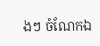ងៗ ចំណែកឯ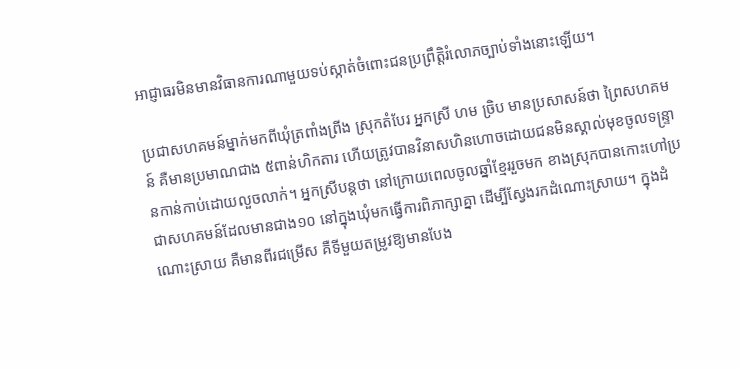អាជ្ញាធរមិនមានវិធានការណាមួយទប់ស្កាត់ចំពោះជនប្រព្រឹត្តិរំលោភច្បាប់ទាំងនោះឡើយ។

ប្រជាសហគមន៍ម្នាក់មកពីឃុំត្រពាំងព្រីង ស្រុកតំបែរ អ្នកស្រី ហម ច្រិប មានប្រសាសន៍ថា ព្រៃសហគមន៍ គឺមានប្រមាណជាង ៥ពាន់ហិកតារ ហើយត្រូវបានវិនាសហិនហោចដោយជនមិនស្គាល់មុខចូលទន្ទ្រានកាន់កាប់ដោយលួចលាក់។ អ្នកស្រីបន្តថា នៅក្រោយពេលចូលឆ្នាំខ្មែររួចមក ខាងស្រុកបានកោះហៅប្រជាសហគមន៍ដែលមានជាង១០ នៅក្នុងឃុំមកធ្វើការពិភាក្សាគ្នា ដើម្បីស្វែងរកដំណោះស្រាយ។ ក្នុងដំណោះស្រាយ គឺមានពីរជម្រើស គឺទីមួយតម្រូវឱ្យមានបែង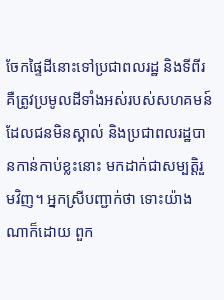ចែកផ្ទៃដីនោះទៅប្រជាពលរដ្ឋ និងទីពីរ គឺត្រូវប្រមូលដីទាំងអស់របស់សហគមន៍ ដែលជនមិនស្គាល់ និងប្រជាពលរដ្ឋបានកាន់កាប់ខ្លះនោះ មកដាក់ជាសម្បត្តិរួមវិញ។ អ្នកស្រីបញ្ជាក់ថា ទោះយ៉ាងណាក៏ដោយ ពួក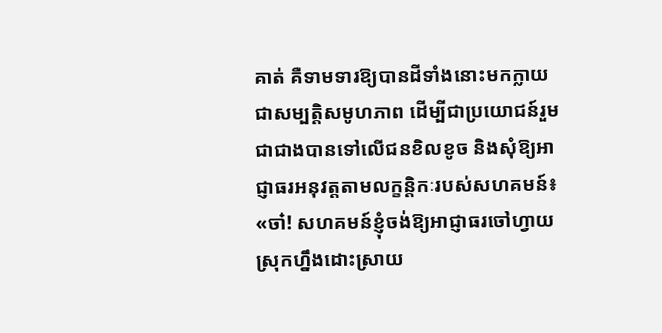គាត់ គឺទាមទារឱ្យបានដីទាំងនោះមកក្លាយជាសម្បត្តិសមូហភាព ដើម្បីជាប្រយោជន៍រួម ជាជាងបានទៅលើជនខិលខូច និងសុំឱ្យអាជ្ញាធរអនុវត្តតាមលក្ខន្តិកៈរបស់សហគមន៍៖ «ចា៎! សហគមន៍ខ្ញុំចង់ឱ្យអាជ្ញាធរចៅហ្វាយស្រុកហ្នឹងដោះស្រាយ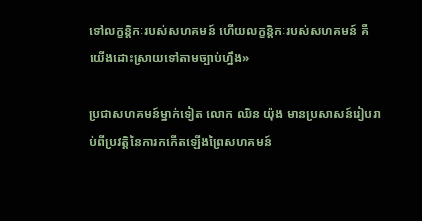ទៅលក្ខន្តិកៈរបស់សហគមន៍ ហើយលក្ខន្តិកៈរបស់សហគមន៍ គឺយើងដោះស្រាយទៅតាមច្បាប់ហ្នឹង»

ប្រជាសហគមន៍ម្នាក់ទៀត លោក ឈិន យ៉ុង មានប្រសាសន៍រៀបរាប់ពីប្រវត្តិនៃការកកើតឡើងព្រៃសហគមន៍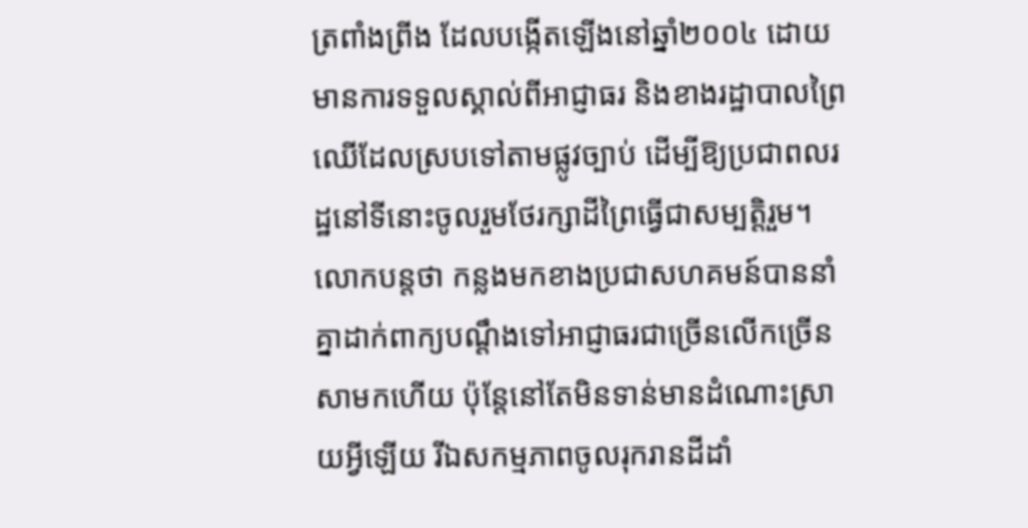ត្រពាំងព្រីង ដែលបង្កើតឡើងនៅឆ្នាំ២០០៤ ដោយមានការទទួលស្គាល់ពីអាជ្ញាធរ និងខាងរដ្ឋាបាលព្រៃឈើដែលស្របទៅតាមផ្លូវច្បាប់ ដើម្បីឱ្យប្រជាពលរដ្ឋនៅទីនោះចូលរួមថែរក្សាដីព្រៃធ្វើជាសម្បត្តិរួម។ លោកបន្តថា កន្លងមកខាងប្រជាសហគមន៍បាននាំគ្នាដាក់ពាក្យបណ្ដឹងទៅអាជ្ញាធរជាច្រើនលើកច្រើនសាមកហើយ ប៉ុន្តែនៅតែមិនទាន់មានដំណោះស្រាយអ្វីឡើយ រីឯសកម្មភាពចូលរុករានដីដាំ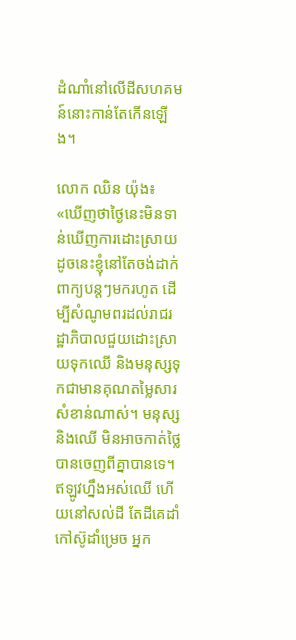ដំណាំនៅលើដីសហគមន៍នោះកាន់តែកើនឡើង។

លោក ឈិន យ៉ុង៖ «ឃើញថាថ្ងៃនេះមិនទាន់ឃើញការដោះស្រាយ ដូចនេះខ្ញុំនៅតែចង់ដាក់ពាក្យបន្តៗមករហូត ដើម្បីសំណូមពរដល់រាជរដ្ឋាភិបាលជួយដោះស្រាយទុកឈើ និងមនុស្សទុកជាមានគុណតម្លៃសារសំខាន់ណាស់។ មនុស្ស និងឈើ មិនអាចកាត់ថ្លៃបានចេញពីគ្នាបានទេ។ ឥឡូវហ្នឹងអស់ឈើ ហើយនៅសល់ដី តែដីគេដាំកៅស៊ូដាំម្រេច អ្នក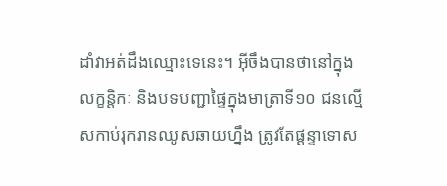ដាំវាអត់ដឹងឈ្មោះទេនេះ។ អ៊ីចឹងបានថានៅក្នុងលក្ខន្តិកៈ និងបទបញ្ជាផ្ទៃក្នុងមាត្រាទី១០ ជនល្មើសកាប់រុករានឈូសឆាយហ្នឹង ត្រូវតែផ្ដន្ទាទោស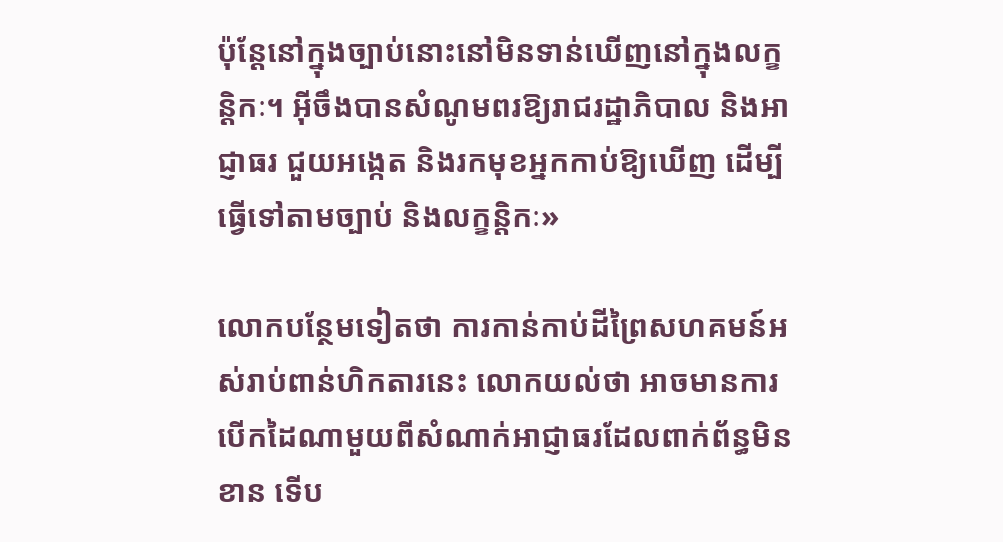ប៉ុន្តែនៅក្នុងច្បាប់នោះនៅមិនទាន់ឃើញនៅក្នុងលក្ខន្តិកៈ។ អ៊ីចឹងបានសំណូមពរឱ្យរាជរដ្ឋាភិបាល និងអាជ្ញាធរ ជួយអង្កេត និងរកមុខអ្នកកាប់ឱ្យឃើញ ដើម្បីធ្វើទៅតាមច្បាប់ និងលក្ខន្តិកៈ»

លោកបន្ថែមទៀតថា ការកាន់កាប់ដីព្រៃសហគមន៍អស់រាប់ពាន់ហិកតារនេះ លោកយល់ថា អាចមានការបើកដៃណាមួយពីសំណាក់អាជ្ញាធរដែលពាក់ព័ន្ធមិនខាន ទើប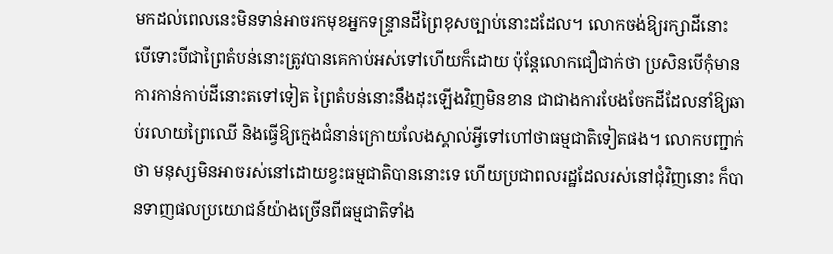មកដល់ពេលនេះមិនទាន់អាចរកមុខអ្នកទន្ទ្រានដីព្រៃខុសច្បាប់នោះដដែល។ លោកចង់ឱ្យរក្សាដីនោះ បើទោះបីជាព្រៃតំបន់នោះត្រូវបានគេកាប់អស់ទៅហើយក៏ដោយ ប៉ុន្តែលោកជឿជាក់ថា ប្រសិនបើកុំមានការកាន់កាប់ដីនោះតទៅទៀត ព្រៃតំបន់នោះនឹងដុះឡើងវិញមិនខាន ជាជាងការបែងចែកដីដែលនាំឱ្យឆាប់រលាយព្រៃឈើ និងធ្វើឱ្យក្មេងជំនាន់ក្រោយលែងស្គាល់អ្វីទៅហៅថាធម្មជាតិទៀតផង។ លោកបញ្ជាក់ថា មនុស្សមិនអាចរស់នៅដោយខ្វះធម្មជាតិបាននោះទេ ហើយប្រជាពលរដ្ឋដែលរស់នៅជុំវិញនោះ ក៏បានទាញផលប្រយោជន៍យ៉ាងច្រើនពីធម្មជាតិទាំង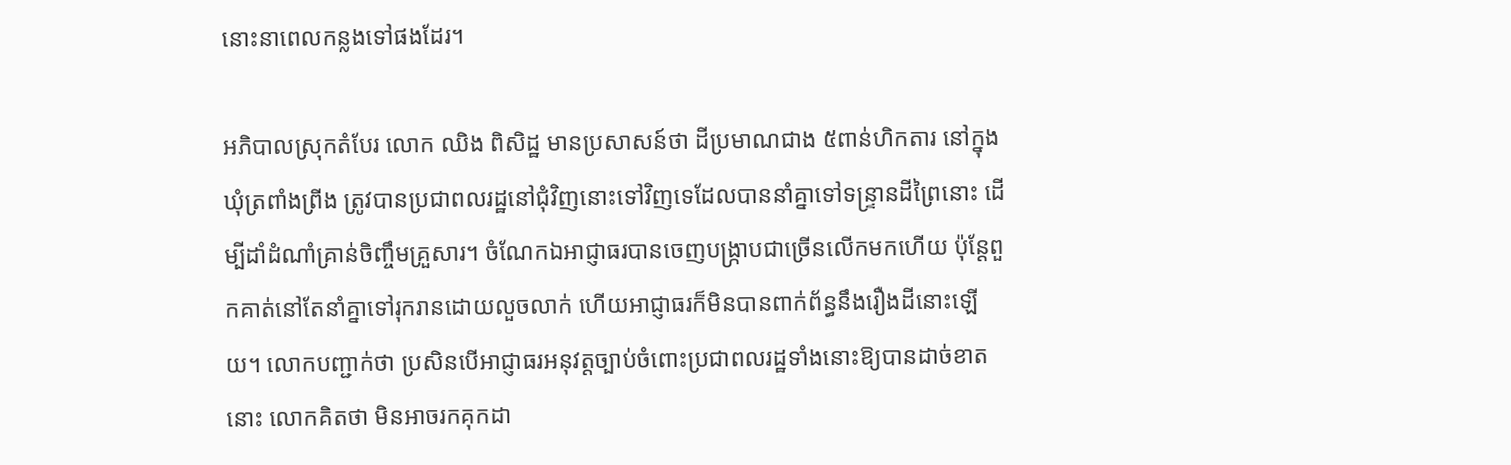នោះនាពេលកន្លងទៅផងដែរ។

អភិបាលស្រុកតំបែរ លោក ឈិង ពិសិដ្ឋ មានប្រសាសន៍ថា ដីប្រមាណជាង ៥ពាន់ហិកតារ នៅក្នុងឃុំត្រពាំងព្រីង ត្រូវបានប្រជាពលរដ្ឋនៅជុំវិញនោះទៅវិញទេដែលបាននាំគ្នាទៅទន្ទ្រានដីព្រៃនោះ ដើម្បីដាំដំណាំគ្រាន់ចិញ្ចឹមគ្រួសារ។ ចំណែកឯអាជ្ញាធរបានចេញបង្ក្រាបជាច្រើនលើកមកហើយ ប៉ុន្តែពួកគាត់នៅតែនាំគ្នាទៅរុករានដោយលួចលាក់ ហើយអាជ្ញាធរក៏មិនបានពាក់ព័ន្ធនឹងរឿងដីនោះឡើយ។ លោកបញ្ជាក់ថា ប្រសិនបើអាជ្ញាធរអនុវត្តច្បាប់ចំពោះប្រជាពលរដ្ឋទាំងនោះឱ្យបានដាច់ខាតនោះ លោកគិតថា មិនអាចរកគុកដា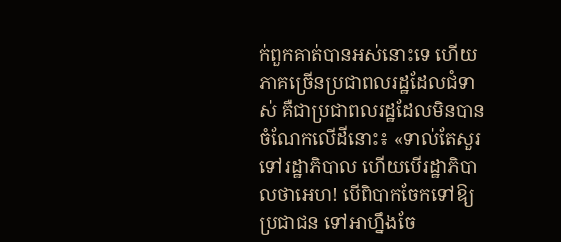ក់ពួកគាត់បានអស់នោះទេ ហើយភាគច្រើនប្រជាពលរដ្ឋដែលជំទាស់ គឺជាប្រជាពលរដ្ឋដែលមិនបានចំណែកលើដីនោះ៖ «ទាល់តែសួរទៅរដ្ឋាភិបាល ហើយបើរដ្ឋាភិបាលថាអេហ! បើពិបាកចែកទៅឱ្យប្រជាជន ទៅអាហ្នឹងចែ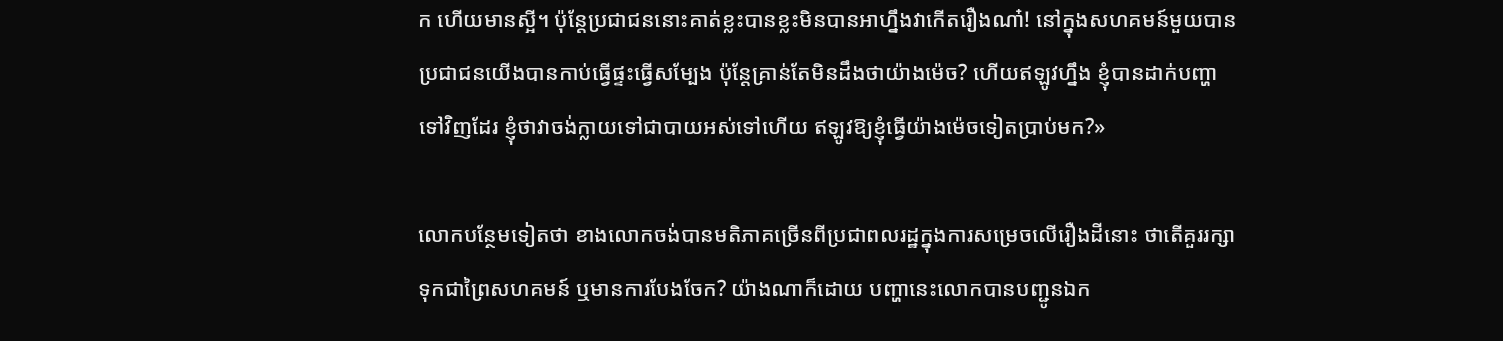ក ហើយមានស្អី។ ប៉ុន្តែប្រជាជននោះគាត់ខ្លះបានខ្លះមិនបានអាហ្នឹងវាកើតរឿងណា៎! នៅក្នុងសហគមន៍មួយបានប្រជាជនយើងបានកាប់ធ្វើផ្ទះធ្វើសម្បែង ប៉ុន្តែគ្រាន់តែមិនដឹងថាយ៉ាងម៉េច? ហើយឥឡូវហ្នឹង ខ្ញុំបានដាក់បញ្ហាទៅវិញដែរ ខ្ញុំថាវាចង់ក្លាយទៅជាបាយអស់ទៅហើយ ឥឡូវឱ្យខ្ញុំធ្វើយ៉ាងម៉េចទៀតប្រាប់មក?»

លោកបន្ថែមទៀតថា ខាងលោកចង់បានមតិភាគច្រើនពីប្រជាពលរដ្ឋក្នុងការសម្រេចលើរឿងដីនោះ ថាតើគួររក្សាទុកជាព្រៃសហគមន៍ ឬមានការបែងចែក? យ៉ាងណាក៏ដោយ បញ្ហានេះលោកបានបញ្ជូនឯក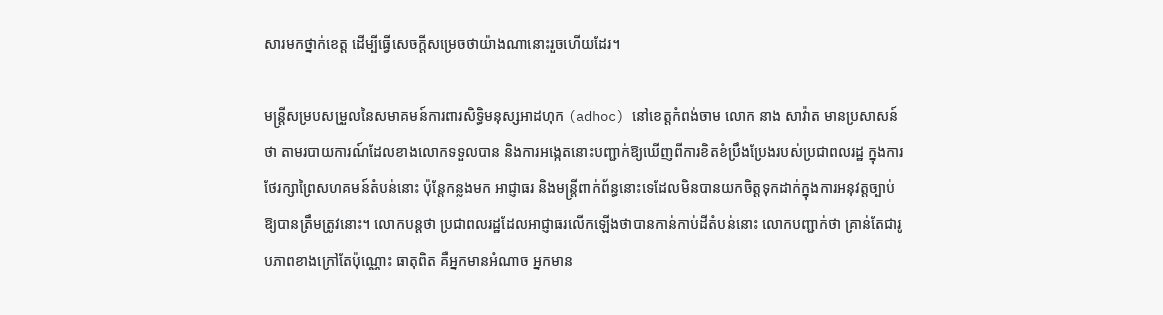សារមកថ្នាក់ខេត្ត ដើម្បីធ្វើសេចក្តីសម្រេចថាយ៉ាងណានោះរួចហើយដែរ។

មន្ត្រីសម្របសម្រួលនៃសមាគមន៍ការពារសិទ្ធិមនុស្សអាដហុក (adhoc) នៅខេត្តកំពង់ចាម លោក នាង សាវ៉ាត មានប្រសាសន៍ថា តាមរបាយការណ៍ដែលខាងលោកទទួលបាន និងការអង្កេតនោះបញ្ជាក់ឱ្យឃើញពីការខិតខំប្រឹងប្រែងរបស់ប្រជាពលរដ្ឋ ក្នុងការថែរក្សាព្រៃសហគមន៍តំបន់នោះ ប៉ុន្តែកន្លងមក អាជ្ញាធរ និងមន្ត្រីពាក់ព័ន្ធនោះទេដែលមិនបានយកចិត្តទុកដាក់ក្នុងការអនុវត្តច្បាប់ឱ្យបានត្រឹមត្រូវនោះ។ លោកបន្តថា ប្រជាពលរដ្ឋដែលអាជ្ញាធរលើកឡើងថាបានកាន់កាប់ដីតំបន់នោះ លោកបញ្ជាក់ថា គ្រាន់តែជារូបភាពខាងក្រៅតែប៉ុណ្ណោះ ធាតុពិត គឺអ្នកមានអំណាច អ្នកមាន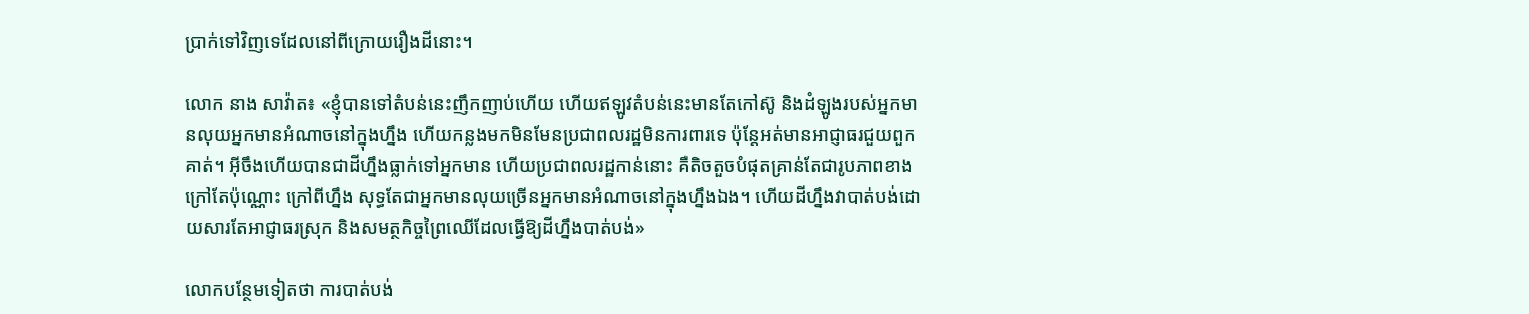ប្រាក់ទៅវិញទេដែលនៅពីក្រោយរឿងដីនោះ។

លោក នាង សាវ៉ាត៖ «ខ្ញុំបានទៅតំបន់នេះញឹកញាប់ហើយ ហើយឥឡូវតំបន់នេះមានតែកៅស៊ូ និងដំឡូងរបស់អ្នកមានលុយអ្នកមានអំណាចនៅក្នុងហ្នឹង ហើយកន្លងមកមិនមែនប្រជាពលរដ្ឋមិនការពារទេ ប៉ុន្តែអត់មានអាជ្ញាធរជួយពួកគាត់។ អ៊ីចឹងហើយបានជាដីហ្នឹងធ្លាក់ទៅអ្នកមាន ហើយប្រជាពលរដ្ឋកាន់នោះ គឺតិចតួចបំផុតគ្រាន់តែជារូបភាពខាងក្រៅតែប៉ុណ្ណោះ ក្រៅពីហ្នឹង សុទ្ធតែជាអ្នកមានលុយច្រើនអ្នកមានអំណាចនៅក្នុងហ្នឹងឯង។ ហើយដីហ្នឹងវាបាត់បង់ដោយសារតែអាជ្ញាធរស្រុក និងសមត្ថកិច្ចព្រៃឈើដែលធ្វើឱ្យដីហ្នឹងបាត់បង់»

លោកបន្ថែមទៀតថា ការបាត់បង់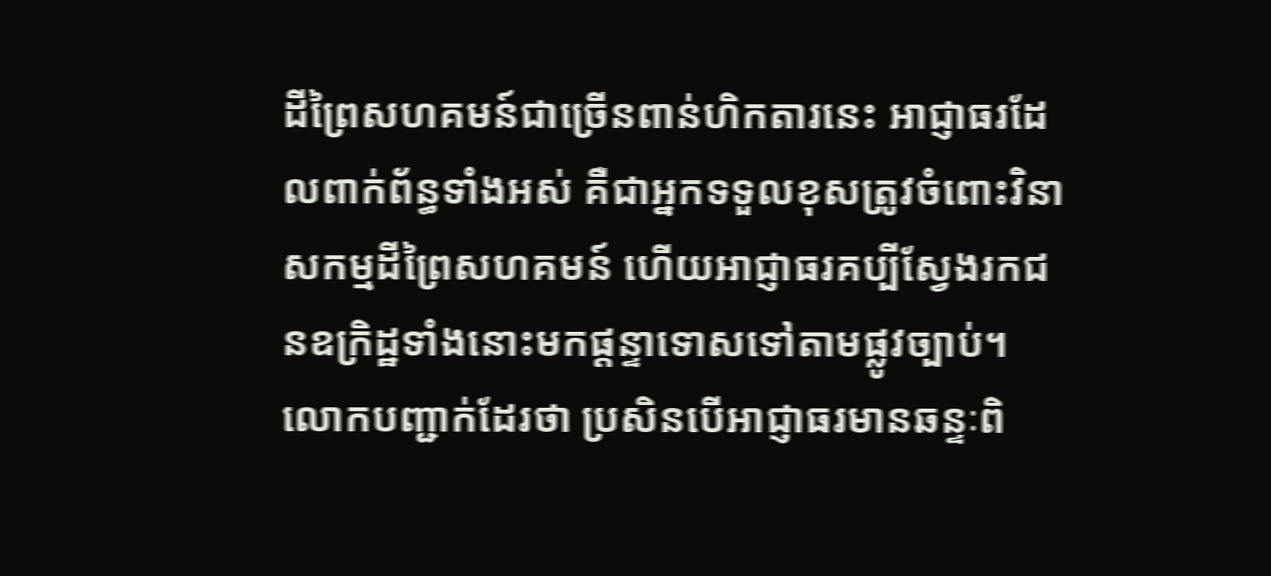ដីព្រៃសហគមន៍ជាច្រើនពាន់ហិកតារនេះ អាជ្ញាធរដែលពាក់ព័ន្ធទាំងអស់ គឺជាអ្នកទទួលខុសត្រូវចំពោះវិនាសកម្មដីព្រៃសហគមន៍ ហើយអាជ្ញាធរគប្បីស្វែងរកជនឧក្រិដ្ឋទាំងនោះមកផ្ដន្ទាទោសទៅតាមផ្លូវច្បាប់។ លោកបញ្ជាក់ដែរថា ប្រសិនបើអាជ្ញាធរមានឆន្ទៈពិ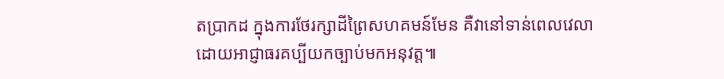តប្រាកដ ក្នុងការថែរក្សាដីព្រៃសហគមន៍មែន គឺវានៅទាន់ពេលវេលា ដោយអាជ្ញាធរគប្បីយកច្បាប់មកអនុវត្ត៕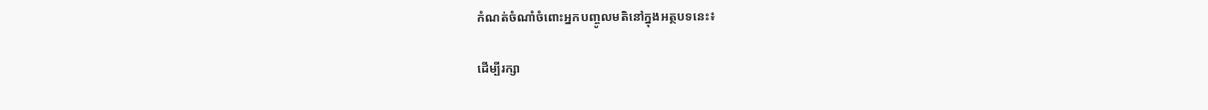កំណត់ចំណាំចំពោះអ្នកបញ្ចូលមតិនៅក្នុងអត្ថបទនេះ៖

ដើម្បីរក្សា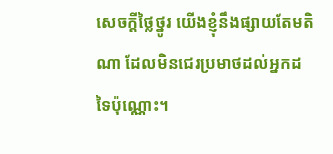សេចក្ដីថ្លៃថ្នូរ យើងខ្ញុំនឹងផ្សាយតែមតិណា ដែលមិនជេរប្រមាថដល់អ្នកដទៃប៉ុណ្ណោះ។